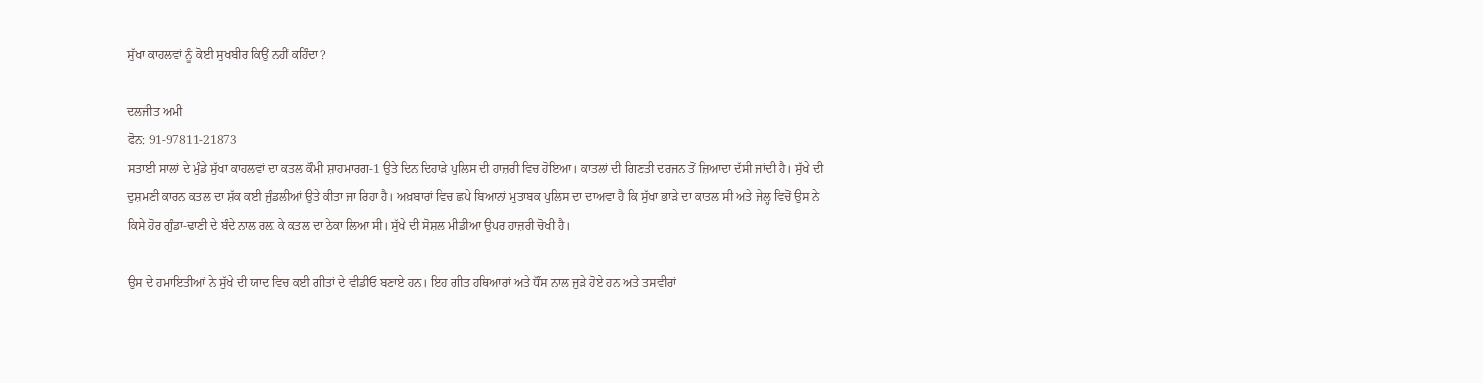ਸੁੱਖਾ ਕਾਹਲਵਾਂ ਨੂੰ ਕੋਈ ਸੁਖਬੀਰ ਕਿਉਂ ਨਹੀਂ ਕਹਿੰਦਾ?

ਦਲਜੀਤ ਅਮੀ
ਫੋਨ: 91-97811-21873
ਸਤਾਈ ਸਾਲਾਂ ਦੇ ਮੁੰਡੇ ਸੁੱਖਾ ਕਾਹਲਵਾਂ ਦਾ ਕਤਲ ਕੌਮੀ ਸ਼ਾਹਮਾਰਗ-1 ਉਤੇ ਦਿਨ ਦਿਹਾੜੇ ਪੁਲਿਸ ਦੀ ਹਾਜ਼ਰੀ ਵਿਚ ਹੋਇਆ। ਕਾਤਲਾਂ ਦੀ ਗਿਣਤੀ ਦਰਜਨ ਤੋਂ ਜ਼ਿਆਦਾ ਦੱਸੀ ਜਾਂਦੀ ਹੈ। ਸੁੱਖੇ ਦੀ ਦੁਸ਼ਮਣੀ ਕਾਰਨ ਕਤਲ ਦਾ ਸ਼ੱਕ ਕਈ ਜੁੰਡਲੀਆਂ ਉਤੇ ਕੀਤਾ ਜਾ ਰਿਹਾ ਹੈ। ਅਖ਼ਬਾਰਾਂ ਵਿਚ ਛਪੇ ਬਿਆਨਾਂ ਮੁਤਾਬਕ ਪੁਲਿਸ ਦਾ ਦਾਅਵਾ ਹੈ ਕਿ ਸੁੱਖਾ ਭਾੜੇ ਦਾ ਕਾਤਲ ਸੀ ਅਤੇ ਜੇਲ੍ਹ ਵਿਚੋਂ ਉਸ ਨੇ ਕਿਸੇ ਹੋਰ ਗੁੰਡਾ-ਢਾਣੀ ਦੇ ਬੰਦੇ ਨਾਲ ਰਲ਼ ਕੇ ਕਤਲ ਦਾ ਠੇਕਾ ਲਿਆ ਸੀ। ਸੁੱਖੇ ਦੀ ਸੋਸ਼ਲ ਮੀਡੀਆ ਉਪਰ ਹਾਜ਼ਰੀ ਚੋਖੀ ਹੈ।

ਉਸ ਦੇ ਹਮਾਇਤੀਆਂ ਨੇ ਸੁੱਖੇ ਦੀ ਯਾਦ ਵਿਚ ਕਈ ਗੀਤਾਂ ਦੇ ਵੀਡੀਓ ਬਣਾਏ ਹਨ। ਇਹ ਗੀਤ ਹਥਿਆਰਾਂ ਅਤੇ ਧੌਂਸ ਨਾਲ ਜੁੜੇ ਹੋਏ ਹਨ ਅਤੇ ਤਸਵੀਰਾਂ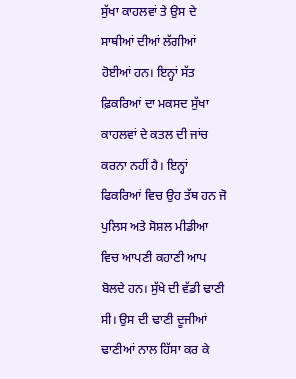ਸੁੱਖਾ ਕਾਹਲਵਾਂ ਤੇ ਉਸ ਦੇ ਸਾਥੀਆਂ ਦੀਆਂ ਲੱਗੀਆਂ ਹੋਈਆਂ ਹਨ। ਇਨ੍ਹਾਂ ਸੱਤ ਫ਼ਿਕਰਿਆਂ ਦਾ ਮਕਸਦ ਸੁੱਖਾ ਕਾਹਲਵਾਂ ਦੇ ਕਤਲ ਦੀ ਜਾਂਚ ਕਰਨਾ ਨਹੀਂ ਹੈ। ਇਨ੍ਹਾਂ ਫਿਕਰਿਆਂ ਵਿਚ ਉਹ ਤੱਥ ਹਨ ਜੋ ਪੁਲਿਸ ਅਤੇ ਸੋਸ਼ਲ ਮੀਡੀਆ ਵਿਚ ਆਪਣੀ ਕਹਾਣੀ ਆਪ ਬੋਲਦੇ ਹਨ। ਸੁੱਖੇ ਦੀ ਵੱਡੀ ਢਾਣੀ ਸੀ। ਉਸ ਦੀ ਢਾਣੀ ਦੂਜੀਆਂ ਢਾਣੀਆਂ ਨਾਲ ਹਿੱਸਾ ਕਰ ਕੇ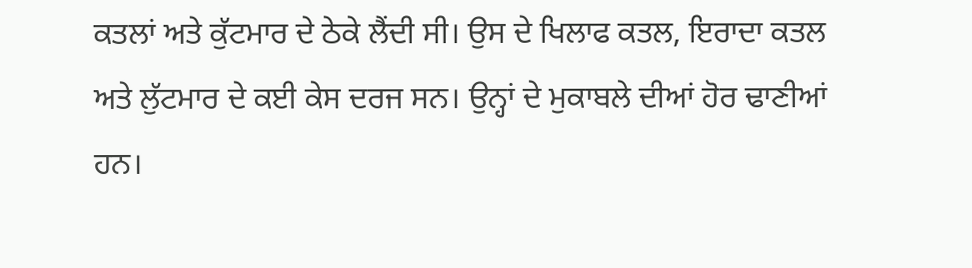ਕਤਲਾਂ ਅਤੇ ਕੁੱਟਮਾਰ ਦੇ ਠੇਕੇ ਲੈਂਦੀ ਸੀ। ਉਸ ਦੇ ਖਿਲਾਫ ਕਤਲ, ਇਰਾਦਾ ਕਤਲ ਅਤੇ ਲੁੱਟਮਾਰ ਦੇ ਕਈ ਕੇਸ ਦਰਜ ਸਨ। ਉਨ੍ਹਾਂ ਦੇ ਮੁਕਾਬਲੇ ਦੀਆਂ ਹੋਰ ਢਾਣੀਆਂ ਹਨ।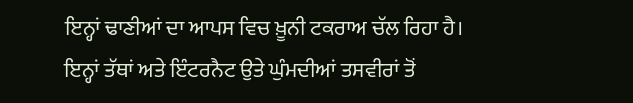ਇਨ੍ਹਾਂ ਢਾਣੀਆਂ ਦਾ ਆਪਸ ਵਿਚ ਖ਼ੂਨੀ ਟਕਰਾਅ ਚੱਲ ਰਿਹਾ ਹੈ।
ਇਨ੍ਹਾਂ ਤੱਥਾਂ ਅਤੇ ਇੰਟਰਨੈਟ ਉਤੇ ਘੁੰਮਦੀਆਂ ਤਸਵੀਰਾਂ ਤੋਂ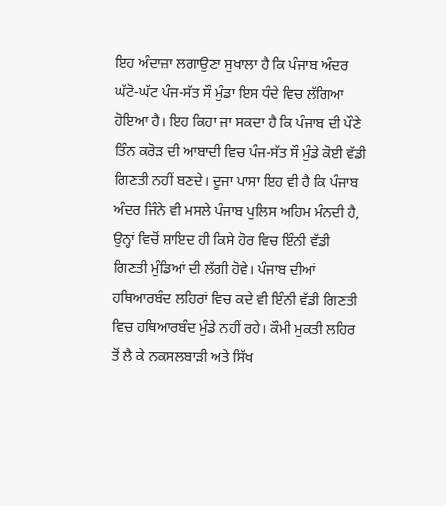ਇਹ ਅੰਦਾਜ਼ਾ ਲਗਾਉਣਾ ਸੁਖਾਲਾ ਹੈ ਕਿ ਪੰਜਾਬ ਅੰਦਰ ਘੱਟੋ-ਘੱਟ ਪੰਜ-ਸੱਤ ਸੌ ਮੁੰਡਾ ਇਸ ਧੰਦੇ ਵਿਚ ਲੱਗਿਆ ਹੋਇਆ ਹੈ। ਇਹ ਕਿਹਾ ਜਾ ਸਕਦਾ ਹੈ ਕਿ ਪੰਜਾਬ ਦੀ ਪੌਣੇ ਤਿੰਨ ਕਰੋੜ ਦੀ ਆਬਾਦੀ ਵਿਚ ਪੰਜ-ਸੱਤ ਸੌ ਮੁੰਡੇ ਕੋਈ ਵੱਡੀ ਗਿਣਤੀ ਨਹੀਂ ਬਣਦੇ। ਦੂਜਾ ਪਾਸਾ ਇਹ ਵੀ ਹੈ ਕਿ ਪੰਜਾਬ ਅੰਦਰ ਜਿੰਨੇ ਵੀ ਮਸਲੇ ਪੰਜਾਬ ਪੁਲਿਸ ਅਹਿਮ ਮੰਨਦੀ ਹੈ, ਉਨ੍ਹਾਂ ਵਿਚੋਂ ਸ਼ਾਇਦ ਹੀ ਕਿਸੇ ਹੋਰ ਵਿਚ ਇੰਨੀ ਵੱਡੀ ਗਿਣਤੀ ਮੁੰਡਿਆਂ ਦੀ ਲੱਗੀ ਹੋਵੇ। ਪੰਜਾਬ ਦੀਆਂ ਹਥਿਆਰਬੰਦ ਲਹਿਰਾਂ ਵਿਚ ਕਦੇ ਵੀ ਇੰਨੀ ਵੱਡੀ ਗਿਣਤੀ ਵਿਚ ਹਥਿਆਰਬੰਦ ਮੁੰਡੇ ਨਹੀਂ ਰਹੇ। ਕੌਮੀ ਮੁਕਤੀ ਲਹਿਰ ਤੋਂ ਲੈ ਕੇ ਨਕਸਲਬਾੜੀ ਅਤੇ ਸਿੱਖ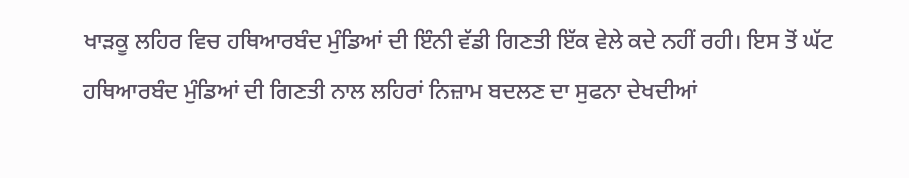ਖਾੜਕੂ ਲਹਿਰ ਵਿਚ ਹਥਿਆਰਬੰਦ ਮੁੰਡਿਆਂ ਦੀ ਇੰਨੀ ਵੱਡੀ ਗਿਣਤੀ ਇੱਕ ਵੇਲੇ ਕਦੇ ਨਹੀਂ ਰਹੀ। ਇਸ ਤੋਂ ਘੱਟ ਹਥਿਆਰਬੰਦ ਮੁੰਡਿਆਂ ਦੀ ਗਿਣਤੀ ਨਾਲ ਲਹਿਰਾਂ ਨਿਜ਼ਾਮ ਬਦਲਣ ਦਾ ਸੁਫਨਾ ਦੇਖਦੀਆਂ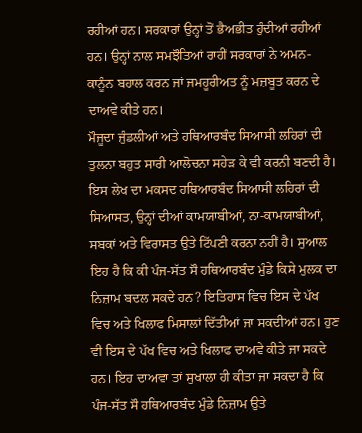ਰਹੀਆਂ ਹਨ। ਸਰਕਾਰਾਂ ਉਨ੍ਹਾਂ ਤੋਂ ਭੈਅਭੀਤ ਹੁੰਦੀਆਂ ਰਹੀਆਂ ਹਨ। ਉਨ੍ਹਾਂ ਨਾਲ ਸਮਝੌਤਿਆਂ ਰਾਹੀਂ ਸਰਕਾਰਾਂ ਨੇ ਅਮਨ-ਕਾਨੂੰਨ ਬਹਾਲ ਕਰਨ ਜਾਂ ਜਮਹੂਰੀਅਤ ਨੂੰ ਮਜ਼ਬੂਤ ਕਰਨ ਦੇ ਦਾਅਵੇ ਕੀਤੇ ਹਨ।
ਮੌਜੂਦਾ ਜੁੰਡਲੀਆਂ ਅਤੇ ਹਥਿਆਰਬੰਦ ਸਿਆਸੀ ਲਹਿਰਾਂ ਦੀ ਤੁਲਨਾ ਬਹੁਤ ਸਾਰੀ ਆਲੋਚਨਾ ਸਹੇੜ ਕੇ ਵੀ ਕਰਨੀ ਬਣਦੀ ਹੈ। ਇਸ ਲੇਖ ਦਾ ਮਕਸਦ ਹਥਿਆਰਬੰਦ ਸਿਆਸੀ ਲਹਿਰਾਂ ਦੀ ਸਿਆਸਤ, ਉਨ੍ਹਾਂ ਦੀਆਂ ਕਾਮਯਾਬੀਆਂ, ਨਾ-ਕਾਮਯਾਬੀਆਂ, ਸਬਕਾਂ ਅਤੇ ਵਿਰਾਸਤ ਉਤੇ ਟਿੱਪਣੀ ਕਰਨਾ ਨਹੀਂ ਹੈ। ਸੁਆਲ ਇਹ ਹੈ ਕਿ ਕੀ ਪੰਜ-ਸੱਤ ਸੌ ਹਥਿਆਰਬੰਦ ਮੁੰਡੇ ਕਿਸੇ ਮੁਲਕ ਦਾ ਨਿਜ਼ਾਮ ਬਦਲ ਸਕਦੇ ਹਨ? ਇਤਿਹਾਸ ਵਿਚ ਇਸ ਦੇ ਪੱਖ ਵਿਚ ਅਤੇ ਖਿਲਾਫ ਮਿਸਾਲਾਂ ਦਿੱਤੀਆਂ ਜਾ ਸਕਦੀਆਂ ਹਨ। ਹੁਣ ਵੀ ਇਸ ਦੇ ਪੱਖ ਵਿਚ ਅਤੇ ਖਿਲਾਫ ਦਾਅਵੇ ਕੀਤੇ ਜਾ ਸਕਦੇ ਹਨ। ਇਹ ਦਾਅਵਾ ਤਾਂ ਸੁਖਾਲਾ ਹੀ ਕੀਤਾ ਜਾ ਸਕਦਾ ਹੈ ਕਿ ਪੰਜ-ਸੱਤ ਸੌ ਹਥਿਆਰਬੰਦ ਮੁੰਡੇ ਨਿਜ਼ਾਮ ਉਤੇ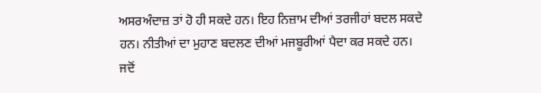ਅਸਰਅੰਦਾਜ਼ ਤਾਂ ਹੋ ਹੀ ਸਕਦੇ ਹਨ। ਇਹ ਨਿਜ਼ਾਮ ਦੀਆਂ ਤਰਜੀਹਾਂ ਬਦਲ ਸਕਦੇ ਹਨ। ਨੀਤੀਆਂ ਦਾ ਮੁਹਾਣ ਬਦਲਣ ਦੀਆਂ ਮਜਬੂਰੀਆਂ ਪੈਦਾ ਕਰ ਸਕਦੇ ਹਨ।
ਜਦੋਂ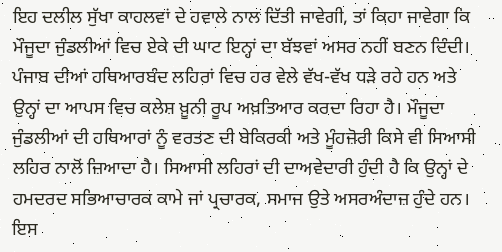ਇਹ ਦਲੀਲ ਸੁੱਖਾ ਕਾਹਲਵਾਂ ਦੇ ਹਵਾਲੇ ਨਾਲ ਦਿੱਤੀ ਜਾਵੇਗੀ, ਤਾਂ ਕਿਹਾ ਜਾਵੇਗਾ ਕਿ ਮੌਜੂਦਾ ਜੁੰਡਲੀਆਂ ਵਿਚ ਏਕੇ ਦੀ ਘਾਟ ਇਨ੍ਹਾਂ ਦਾ ਬੱਝਵਾਂ ਅਸਰ ਨਹੀਂ ਬਣਨ ਦਿੰਦੀ। ਪੰਜਾਬ ਦੀਆਂ ਹਥਿਆਰਬੰਦ ਲਹਿਰਾਂ ਵਿਚ ਹਰ ਵੇਲੇ ਵੱਖ-ਵੱਖ ਧੜੇ ਰਹੇ ਹਨ ਅਤੇ ਉਨ੍ਹਾਂ ਦਾ ਆਪਸ ਵਿਚ ਕਲੇਸ਼ ਖ਼ੂਨੀ ਰੂਪ ਅਖ਼ਤਿਆਰ ਕਰਦਾ ਰਿਹਾ ਹੈ। ਮੌਜੂਦਾ ਜੁੰਡਲੀਆਂ ਦੀ ਹਥਿਆਰਾਂ ਨੂੰ ਵਰਤਣ ਦੀ ਬੇਕਿਰਕੀ ਅਤੇ ਮੂੰਹਜ਼ੋਰੀ ਕਿਸੇ ਵੀ ਸਿਆਸੀ ਲਹਿਰ ਨਾਲੋਂ ਜ਼ਿਆਦਾ ਹੈ। ਸਿਆਸੀ ਲਹਿਰਾਂ ਦੀ ਦਾਅਵੇਦਾਰੀ ਹੁੰਦੀ ਹੈ ਕਿ ਉਨ੍ਹਾਂ ਦੇ ਹਮਦਰਦ ਸਭਿਆਚਾਰਕ ਕਾਮੇ ਜਾਂ ਪ੍ਰਚਾਰਕ, ਸਮਾਜ ਉਤੇ ਅਸਰਅੰਦਾਜ਼ ਹੁੰਦੇ ਹਨ। ਇਸ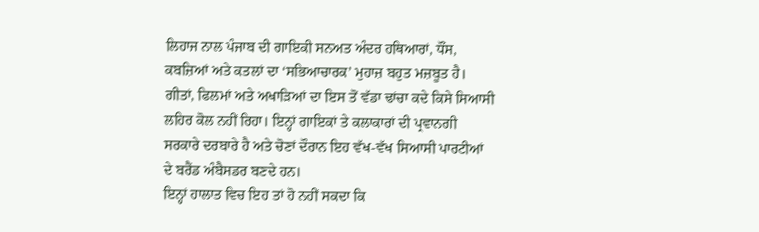ਲਿਹਾਜ ਨਾਲ ਪੰਜਾਬ ਦੀ ਗਾਇਕੀ ਸਨਅਤ ਅੰਦਰ ਹਥਿਆਰਾਂ, ਧੌਂਸ, ਕਬਜ਼ਿਆਂ ਅਤੇ ਕਤਲਾਂ ਦਾ ‘ਸਭਿਆਚਾਰਕ’ ਮੁਹਾਜ਼ ਬਹੁਤ ਮਜ਼ਬੂਤ ਹੈ। ਗੀਤਾਂ, ਫਿਲਮਾਂ ਅਤੇ ਅਖਾੜਿਆਂ ਦਾ ਇਸ ਤੋਂ ਵੱਡਾ ਢਾਂਚਾ ਕਦੇ ਕਿਸੇ ਸਿਆਸੀ ਲਹਿਰ ਕੋਲ ਨਹੀਂ ਰਿਹਾ। ਇਨ੍ਹਾਂ ਗਾਇਕਾਂ ਤੇ ਕਲਾਕਾਰਾਂ ਦੀ ਪ੍ਰਵਾਨਗੀ ਸਰਕਾਰੇ ਦਰਬਾਰੇ ਹੈ ਅਤੇ ਚੋਣਾਂ ਦੌਰਾਨ ਇਹ ਵੱਖ-ਵੱਖ ਸਿਆਸੀ ਪਾਰਟੀਆਂ ਦੇ ਬਰੈਂਡ ਅੰਬੈਸਡਰ ਬਣਦੇ ਹਨ।
ਇਨ੍ਹਾਂ ਹਾਲਾਤ ਵਿਚ ਇਹ ਤਾਂ ਹੋ ਨਹੀਂ ਸਕਦਾ ਕਿ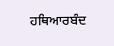ਹਥਿਆਰਬੰਦ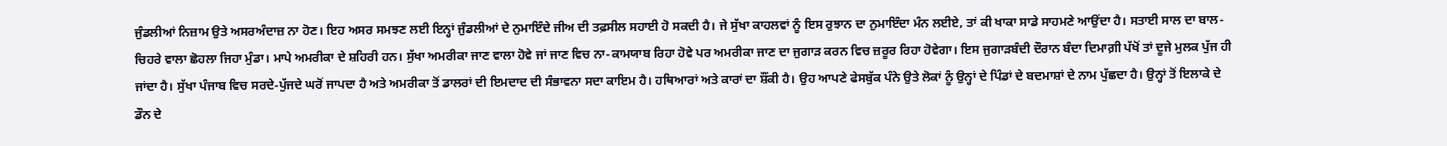ਜੁੰਡਲੀਆਂ ਨਿਜ਼ਾਮ ਉਤੇ ਅਸਰਅੰਦਾਜ਼ ਨਾ ਹੋਣ। ਇਹ ਅਸਰ ਸਮਝਣ ਲਈ ਇਨ੍ਹਾਂ ਜੁੰਡਲੀਆਂ ਦੇ ਨੁਮਾਇੰਦੇ ਜੀਅ ਦੀ ਤਫ਼ਸੀਲ ਸਹਾਈ ਹੋ ਸਕਦੀ ਹੈ। ਜੇ ਸੁੱਖਾ ਕਾਹਲਵਾਂ ਨੂੰ ਇਸ ਰੁਝਾਨ ਦਾ ਨੁਮਾਇੰਦਾ ਮੰਨ ਲਈਏ, ਤਾਂ ਕੀ ਖਾਕਾ ਸਾਡੇ ਸਾਹਮਣੇ ਆਉਂਦਾ ਹੈ। ਸਤਾਈ ਸਾਲ ਦਾ ਬਾਲ-ਚਿਹਰੇ ਵਾਲਾ ਛੋਹਲਾ ਜਿਹਾ ਮੁੰਡਾ। ਮਾਪੇ ਅਮਰੀਕਾ ਦੇ ਸ਼ਹਿਰੀ ਹਨ। ਸੁੱਖਾ ਅਮਰੀਕਾ ਜਾਣ ਵਾਲਾ ਹੋਵੇ ਜਾਂ ਜਾਣ ਵਿਚ ਨਾ-ਕਾਮਯਾਬ ਰਿਹਾ ਹੋਵੇ ਪਰ ਅਮਰੀਕਾ ਜਾਣ ਦਾ ਜੁਗਾੜ ਕਰਨ ਵਿਚ ਜ਼ਰੂਰ ਰਿਹਾ ਹੋਵੇਗਾ। ਇਸ ਜੁਗਾੜਬੰਦੀ ਦੌਰਾਨ ਬੰਦਾ ਦਿਮਾਗ਼ੀ ਪੱਖੋਂ ਤਾਂ ਦੂਜੇ ਮੁਲਕ ਪੁੱਜ ਹੀ ਜਾਂਦਾ ਹੈ। ਸੁੱਖਾ ਪੰਜਾਬ ਵਿਚ ਸਰਦੇ-ਪੁੱਜਦੇ ਘਰੋਂ ਜਾਪਦਾ ਹੈ ਅਤੇ ਅਮਰੀਕਾ ਤੋਂ ਡਾਲਰਾਂ ਦੀ ਇਮਦਾਦ ਦੀ ਸੰਭਾਵਨਾ ਸਦਾ ਕਾਇਮ ਹੈ। ਹਥਿਆਰਾਂ ਅਤੇ ਕਾਰਾਂ ਦਾ ਸ਼ੌਂਕੀ ਹੈ। ਉਹ ਆਪਣੇ ਫੇਸਬੁੱਕ ਪੰਨੇ ਉਤੇ ਲੋਕਾਂ ਨੂੰ ਉਨ੍ਹਾਂ ਦੇ ਪਿੰਡਾਂ ਦੇ ਬਦਮਾਸ਼ਾਂ ਦੇ ਨਾਮ ਪੁੱਛਦਾ ਹੈ। ਉਨ੍ਹਾਂ ਤੋਂ ਇਲਾਕੇ ਦੇ ਡੌਨ ਦੇ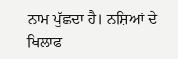ਨਾਮ ਪੁੱਛਦਾ ਹੈ। ਨਸ਼ਿਆਂ ਦੇ ਖਿਲਾਫ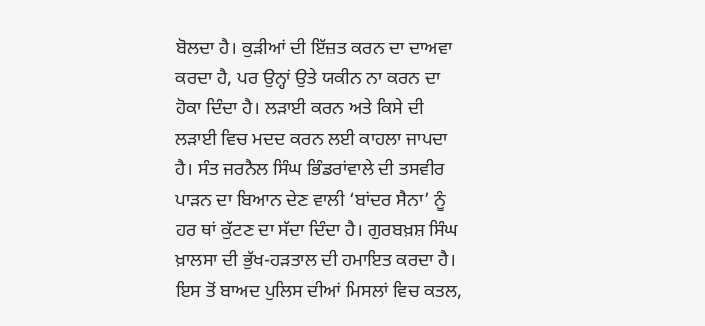ਬੋਲਦਾ ਹੈ। ਕੁੜੀਆਂ ਦੀ ਇੱਜ਼ਤ ਕਰਨ ਦਾ ਦਾਅਵਾ ਕਰਦਾ ਹੈ, ਪਰ ਉਨ੍ਹਾਂ ਉਤੇ ਯਕੀਨ ਨਾ ਕਰਨ ਦਾ ਹੋਕਾ ਦਿੰਦਾ ਹੈ। ਲੜਾਈ ਕਰਨ ਅਤੇ ਕਿਸੇ ਦੀ ਲੜਾਈ ਵਿਚ ਮਦਦ ਕਰਨ ਲਈ ਕਾਹਲਾ ਜਾਪਦਾ ਹੈ। ਸੰਤ ਜਰਨੈਲ ਸਿੰਘ ਭਿੰਡਰਾਂਵਾਲੇ ਦੀ ਤਸਵੀਰ ਪਾੜਨ ਦਾ ਬਿਆਨ ਦੇਣ ਵਾਲੀ ‘ਬਾਂਦਰ ਸੈਨਾ’ ਨੂੰ ਹਰ ਥਾਂ ਕੁੱਟਣ ਦਾ ਸੱਦਾ ਦਿੰਦਾ ਹੈ। ਗੁਰਬਖ਼ਸ਼ ਸਿੰਘ ਖ਼ਾਲਸਾ ਦੀ ਭੁੱਖ-ਹੜਤਾਲ ਦੀ ਹਮਾਇਤ ਕਰਦਾ ਹੈ। ਇਸ ਤੋਂ ਬਾਅਦ ਪੁਲਿਸ ਦੀਆਂ ਮਿਸਲਾਂ ਵਿਚ ਕਤਲ,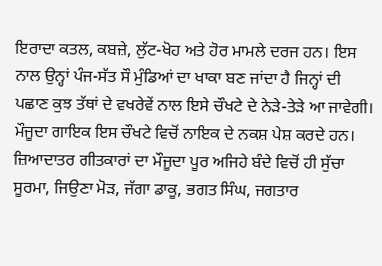ਇਰਾਦਾ ਕਤਲ, ਕਬਜ਼ੇ, ਲੁੱਟ-ਖੋਹ ਅਤੇ ਹੋਰ ਮਾਮਲੇ ਦਰਜ ਹਨ। ਇਸ ਨਾਲ ਉਨ੍ਹਾਂ ਪੰਜ-ਸੱਤ ਸੌ ਮੁੰਡਿਆਂ ਦਾ ਖਾਕਾ ਬਣ ਜਾਂਦਾ ਹੈ ਜਿਨ੍ਹਾਂ ਦੀ ਪਛਾਣ ਕੁਝ ਤੱਥਾਂ ਦੇ ਵਖਰੇਵੇਂ ਨਾਲ ਇਸੇ ਚੌਖਟੇ ਦੇ ਨੇੜੇ-ਤੇੜੇ ਆ ਜਾਵੇਗੀ। ਮੌਜੂਦਾ ਗਾਇਕ ਇਸ ਚੌਖਟੇ ਵਿਚੋਂ ਨਾਇਕ ਦੇ ਨਕਸ਼ ਪੇਸ਼ ਕਰਦੇ ਹਨ। ਜ਼ਿਆਦਾਤਰ ਗੀਤਕਾਰਾਂ ਦਾ ਮੌਜੂਦਾ ਪੂਰ ਅਜਿਹੇ ਬੰਦੇ ਵਿਚੋਂ ਹੀ ਸੁੱਚਾ ਸੂਰਮਾ, ਜਿਉਣਾ ਮੋੜ, ਜੱਗਾ ਡਾਕੂ, ਭਗਤ ਸਿੰਘ, ਜਗਤਾਰ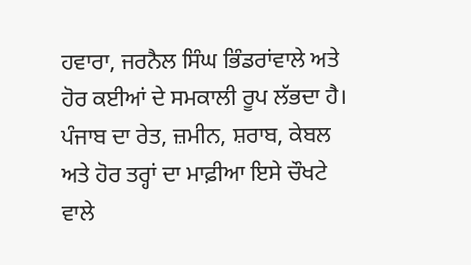ਹਵਾਰਾ, ਜਰਨੈਲ ਸਿੰਘ ਭਿੰਡਰਾਂਵਾਲੇ ਅਤੇ ਹੋਰ ਕਈਆਂ ਦੇ ਸਮਕਾਲੀ ਰੂਪ ਲੱਭਦਾ ਹੈ। ਪੰਜਾਬ ਦਾ ਰੇਤ, ਜ਼ਮੀਨ, ਸ਼ਰਾਬ, ਕੇਬਲ ਅਤੇ ਹੋਰ ਤਰ੍ਹਾਂ ਦਾ ਮਾਫ਼ੀਆ ਇਸੇ ਚੌਖਟੇ ਵਾਲੇ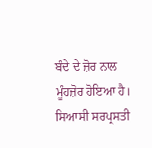ਬੰਦੇ ਦੇ ਜ਼ੋਰ ਨਾਲ ਮੂੰਹਜ਼ੋਰ ਹੋਇਆ ਹੈ। ਸਿਆਸੀ ਸਰਪ੍ਰਸਤੀ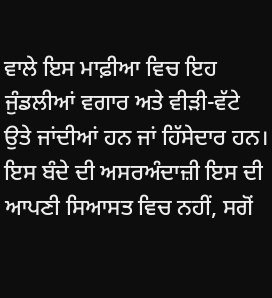ਵਾਲੇ ਇਸ ਮਾਫ਼ੀਆ ਵਿਚ ਇਹ ਜੁੰਡਲੀਆਂ ਵਗਾਰ ਅਤੇ ਵੀੜੀ-ਵੱਟੇ ਉਤੇ ਜਾਂਦੀਆਂ ਹਨ ਜਾਂ ਹਿੱਸੇਦਾਰ ਹਨ।
ਇਸ ਬੰਦੇ ਦੀ ਅਸਰਅੰਦਾਜ਼ੀ ਇਸ ਦੀ ਆਪਣੀ ਸਿਆਸਤ ਵਿਚ ਨਹੀਂ, ਸਗੋਂ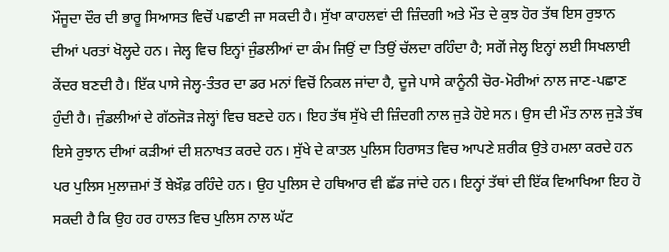ਮੌਜੂਦਾ ਦੌਰ ਦੀ ਭਾਰੂ ਸਿਆਸਤ ਵਿਚੋਂ ਪਛਾਣੀ ਜਾ ਸਕਦੀ ਹੈ। ਸੁੱਖਾ ਕਾਹਲਵਾਂ ਦੀ ਜ਼ਿੰਦਗੀ ਅਤੇ ਮੌਤ ਦੇ ਕੁਝ ਹੋਰ ਤੱਥ ਇਸ ਰੁਝਾਨ ਦੀਆਂ ਪਰਤਾਂ ਖੋਲ੍ਹਦੇ ਹਨ। ਜੇਲ੍ਹ ਵਿਚ ਇਨ੍ਹਾਂ ਜੁੰਡਲੀਆਂ ਦਾ ਕੰਮ ਜਿਉਂ ਦਾ ਤਿਉਂ ਚੱਲਦਾ ਰਹਿੰਦਾ ਹੈ; ਸਗੋਂ ਜੇਲ੍ਹ ਇਨ੍ਹਾਂ ਲਈ ਸਿਖਲਾਈ ਕੇਂਦਰ ਬਣਦੀ ਹੈ। ਇੱਕ ਪਾਸੇ ਜੇਲ੍ਹ-ਤੰਤਰ ਦਾ ਡਰ ਮਨਾਂ ਵਿਚੋਂ ਨਿਕਲ ਜਾਂਦਾ ਹੈ, ਦੂਜੇ ਪਾਸੇ ਕਾਨੂੰਨੀ ਚੋਰ-ਮੋਰੀਆਂ ਨਾਲ ਜਾਣ-ਪਛਾਣ ਹੁੰਦੀ ਹੈ। ਜੁੰਡਲੀਆਂ ਦੇ ਗੱਠਜੋੜ ਜੇਲ੍ਹਾਂ ਵਿਚ ਬਣਦੇ ਹਨ। ਇਹ ਤੱਥ ਸੁੱਖੇ ਦੀ ਜ਼ਿੰਦਗੀ ਨਾਲ ਜੁੜੇ ਹੋਏ ਸਨ। ਉਸ ਦੀ ਮੌਤ ਨਾਲ ਜੁੜੇ ਤੱਥ ਇਸੇ ਰੁਝਾਨ ਦੀਆਂ ਕੜੀਆਂ ਦੀ ਸ਼ਨਾਖਤ ਕਰਦੇ ਹਨ। ਸੁੱਖੇ ਦੇ ਕਾਤਲ ਪੁਲਿਸ ਹਿਰਾਸਤ ਵਿਚ ਆਪਣੇ ਸ਼ਰੀਕ ਉਤੇ ਹਮਲਾ ਕਰਦੇ ਹਨ ਪਰ ਪੁਲਿਸ ਮੁਲਾਜ਼ਮਾਂ ਤੋਂ ਬੇਖ਼ੌਫ਼ ਰਹਿੰਦੇ ਹਨ। ਉਹ ਪੁਲਿਸ ਦੇ ਹਥਿਆਰ ਵੀ ਛੱਡ ਜਾਂਦੇ ਹਨ। ਇਨ੍ਹਾਂ ਤੱਥਾਂ ਦੀ ਇੱਕ ਵਿਆਖਿਆ ਇਹ ਹੋ ਸਕਦੀ ਹੈ ਕਿ ਉਹ ਹਰ ਹਾਲਤ ਵਿਚ ਪੁਲਿਸ ਨਾਲ ਘੱਟ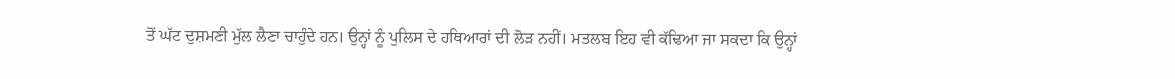ਤੋਂ ਘੱਟ ਦੁਸ਼ਮਣੀ ਮੁੱਲ ਲੈਣਾ ਚਾਹੁੰਦੇ ਹਨ। ਉਨ੍ਹਾਂ ਨੂੰ ਪੁਲਿਸ ਦੇ ਹਥਿਆਰਾਂ ਦੀ ਲੋੜ ਨਹੀਂ। ਮਤਲਬ ਇਹ ਵੀ ਕੱਢਿਆ ਜਾ ਸਕਦਾ ਕਿ ਉਨ੍ਹਾਂ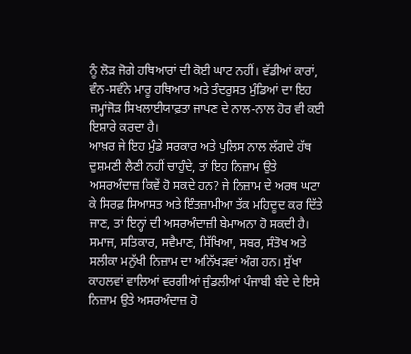ਨੂੰ ਲੋੜ ਜੋਗੇ ਹਥਿਆਰਾਂ ਦੀ ਕੋਈ ਘਾਟ ਨਹੀਂ। ਵੱਡੀਆਂ ਕਾਰਾਂ, ਵੰਨ-ਸਵੰਨੇ ਮਾਰੂ ਹਥਿਆਰ ਅਤੇ ਤੰਦਰੁਸਤ ਮੁੰਡਿਆਂ ਦਾ ਇਹ ਜਮ੍ਹਾਂਜੋੜ ਸਿਖਲਾਈਯਾਫ਼ਤਾ ਜਾਪਣ ਦੇ ਨਾਲ-ਨਾਲ ਹੋਰ ਵੀ ਕਈ ਇਸ਼ਾਰੇ ਕਰਦਾ ਹੈ।
ਆਖ਼ਰ ਜੇ ਇਹ ਮੁੰਡੇ ਸਰਕਾਰ ਅਤੇ ਪੁਲਿਸ ਨਾਲ ਲੱਗਦੇ ਹੱਥ ਦੁਸ਼ਮਣੀ ਲੈਣੀ ਨਹੀਂ ਚਾਹੁੰਦੇ, ਤਾਂ ਇਹ ਨਿਜ਼ਾਮ ਉਤੇ ਅਸਰਅੰਦਾਜ਼ ਕਿਵੇਂ ਹੋ ਸਕਦੇ ਹਨ? ਜੇ ਨਿਜ਼ਾਮ ਦੇ ਅਰਥ ਘਟਾ ਕੇ ਸਿਰਫ਼ ਸਿਆਸਤ ਅਤੇ ਇੰਤਜ਼ਾਮੀਆ ਤੱਕ ਮਹਿਦੂਦ ਕਰ ਦਿੱਤੇ ਜਾਣ, ਤਾਂ ਇਨ੍ਹਾਂ ਦੀ ਅਸਰਅੰਦਾਜ਼ੀ ਬੇਮਾਅਨਾ ਹੋ ਸਕਦੀ ਹੈ। ਸਮਾਜ, ਸਤਿਕਾਰ, ਸਵੈਮਾਣ, ਸਿੱਖਿਆ, ਸਬਰ, ਸੰਤੋਖ ਅਤੇ ਸਲੀਕਾ ਮਨੁੱਖੀ ਨਿਜ਼ਾਮ ਦਾ ਅਨਿੱਖੜਵਾਂ ਅੰਗ ਹਨ। ਸੁੱਖਾ ਕਾਹਲਵਾਂ ਵਾਲਿਆਂ ਵਰਗੀਆਂ ਜੁੰਡਲੀਆਂ ਪੰਜਾਬੀ ਬੰਦੇ ਦੇ ਇਸੇ ਨਿਜ਼ਾਮ ਉਤੇ ਅਸਰਅੰਦਾਜ਼ ਹੋ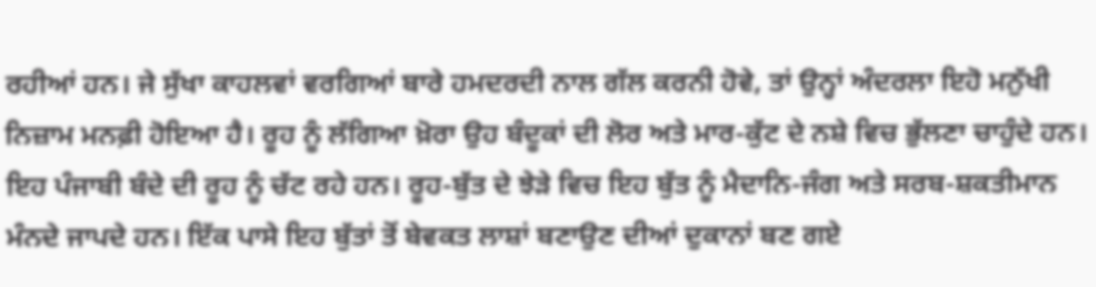ਰਹੀਆਂ ਹਨ। ਜੇ ਸੁੱਖਾ ਕਾਹਲਵਾਂ ਵਰਗਿਆਂ ਬਾਰੇ ਹਮਦਰਦੀ ਨਾਲ ਗੱਲ ਕਰਨੀ ਹੋਵੇ, ਤਾਂ ਉਨ੍ਹਾਂ ਅੰਦਰਲਾ ਇਹੋ ਮਨੁੱਖੀ ਨਿਜ਼ਾਮ ਮਨਫ਼ੀ ਹੋਇਆ ਹੈ। ਰੂਹ ਨੂੰ ਲੱਗਿਆ ਖ਼ੋਰਾ ਉਹ ਬੰਦੂਕਾਂ ਦੀ ਲੋਰ ਅਤੇ ਮਾਰ-ਕੁੱਟ ਦੇ ਨਸ਼ੇ ਵਿਚ ਭੁੱਲਣਾ ਚਾਹੁੰਦੇ ਹਨ। ਇਹ ਪੰਜਾਬੀ ਬੰਦੇ ਦੀ ਰੂਹ ਨੂੰ ਚੱਟ ਰਹੇ ਹਨ। ਰੂਹ-ਬੁੱਤ ਦੇ ਝੇੜੇ ਵਿਚ ਇਹ ਬੁੱਤ ਨੂੰ ਮੈਦਾਨਿ-ਜੰਗ ਅਤੇ ਸਰਬ-ਸ਼ਕਤੀਮਾਨ ਮੰਨਦੇ ਜਾਪਦੇ ਹਨ। ਇੱਕ ਪਾਸੇ ਇਹ ਬੁੱਤਾਂ ਤੋਂ ਬੇਵਕਤ ਲਾਸ਼ਾਂ ਬਣਾਉਣ ਦੀਆਂ ਦੁਕਾਨਾਂ ਬਣ ਗਏ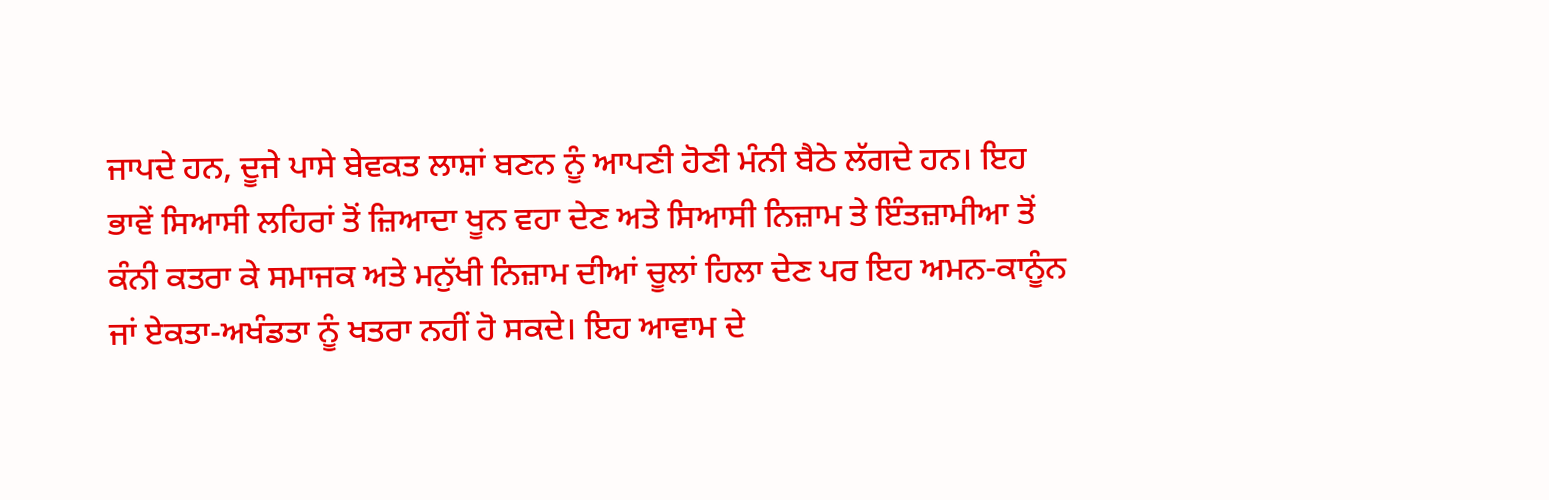ਜਾਪਦੇ ਹਨ, ਦੂਜੇ ਪਾਸੇ ਬੇਵਕਤ ਲਾਸ਼ਾਂ ਬਣਨ ਨੂੰ ਆਪਣੀ ਹੋਣੀ ਮੰਨੀ ਬੈਠੇ ਲੱਗਦੇ ਹਨ। ਇਹ ਭਾਵੇਂ ਸਿਆਸੀ ਲਹਿਰਾਂ ਤੋਂ ਜ਼ਿਆਦਾ ਖੂਨ ਵਹਾ ਦੇਣ ਅਤੇ ਸਿਆਸੀ ਨਿਜ਼ਾਮ ਤੇ ਇੰਤਜ਼ਾਮੀਆ ਤੋਂ ਕੰਨੀ ਕਤਰਾ ਕੇ ਸਮਾਜਕ ਅਤੇ ਮਨੁੱਖੀ ਨਿਜ਼ਾਮ ਦੀਆਂ ਚੂਲਾਂ ਹਿਲਾ ਦੇਣ ਪਰ ਇਹ ਅਮਨ-ਕਾਨੂੰਨ ਜਾਂ ਏਕਤਾ-ਅਖੰਡਤਾ ਨੂੰ ਖਤਰਾ ਨਹੀਂ ਹੋ ਸਕਦੇ। ਇਹ ਆਵਾਮ ਦੇ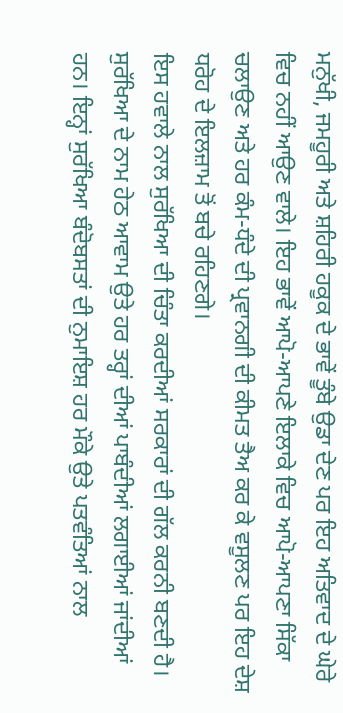ਮਨੁੱਖੀ, ਜਮਹੂਰੀ ਅਤੇ ਸ਼ਹਿਰੀ ਹਕੂਕ ਦੇ ਭਾਵੇਂ ਤੂੰਬੇ ਉਡਾ ਦੇਣ ਪਰ ਇਹ ਅਤਿਵਾਦ ਦੇ ਘੇਰੇ ਵਿਚ ਨਹੀਂ ਆਉਣ ਵਾਲੇ। ਇਹ ਭਾਵੇਂ ਆਪੋ-ਆਪਣੇ ਇਲਾਕੇ ਵਿਚ ਆਪੋ-ਆਪਣਾ ਸਿੱਕਾ ਚਲਾਉਣ ਅਤੇ ਹਰ ਕੰਮ-ਧੰਦੇ ਦੀ ਪ੍ਰਵਾਨਗੀ ਦੀ ਕੀਮਤ ਤੈਅ ਕਰ ਕੇ ਵਸੂਲਣ ਪਰ ਇਹ ਦੇਸ਼ ਧਰੋਹ ਦੇ ਇਲਜ਼ਾਮ ਤੋਂ ਬਚੇ ਰਹਿਣਗੇ।
ਇਸ ਹਵਾਲੇ ਨਾਲ ਸੁਰੱਖਿਆ ਦੀ ਚਿੰਤਾ ਕਰਦੀਆਂ ਸਰਕਾਰਾਂ ਦੀ ਗੱਲ ਕਰਨੀ ਬਣਦੀ ਹੈ। ਸੁਰੱਖਿਆ ਦੇ ਨਾਮ ਹੇਠ ਆਵਾਮ ਉਤੇ ਹਰ ਤਰ੍ਹਾਂ ਦੀਆਂ ਪਾਬੰਦੀਆਂ ਲਗਾਈਆਂ ਜਾਂਦੀਆਂ ਹਨ। ਇਨ੍ਹਾਂ ਸੁਰੱਖਿਆ ਬੰਦੋਬਸਤਾਂ ਦੀ ਨੁਮਾਇਸ਼ ਹਰ ਮੌਕੇ ਉਤੇ ਪਤਵੰਤਿਆਂ ਨਾਲ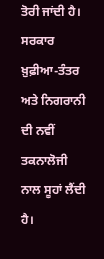ਤੋਰੀ ਜਾਂਦੀ ਹੈ। ਸਰਕਾਰ ਖ਼ੁਫ਼ੀਆ-ਤੰਤਰ ਅਤੇ ਨਿਗਰਾਨੀ ਦੀ ਨਵੀਂ ਤਕਨਾਲੋਜੀ ਨਾਲ ਸੂਹਾਂ ਲੈਂਦੀ ਹੈ।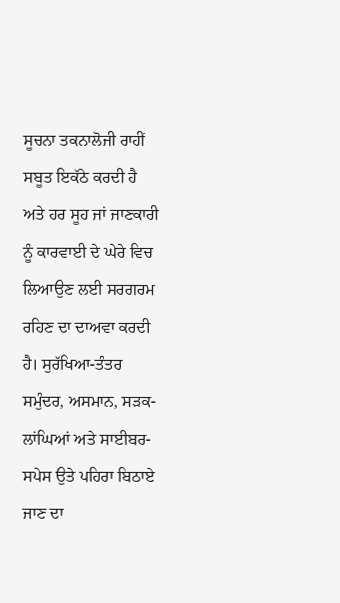ਸੂਚਨਾ ਤਕਨਾਲੋਜੀ ਰਾਹੀਂ ਸਬੂਤ ਇਕੱਠੇ ਕਰਦੀ ਹੈ ਅਤੇ ਹਰ ਸੂਹ ਜਾਂ ਜਾਣਕਾਰੀ ਨੂੰ ਕਾਰਵਾਈ ਦੇ ਘੇਰੇ ਵਿਚ ਲਿਆਉਣ ਲਈ ਸਰਗਰਮ ਰਹਿਣ ਦਾ ਦਾਅਵਾ ਕਰਦੀ ਹੈ। ਸੁਰੱਖਿਆ-ਤੰਤਰ ਸਮੁੰਦਰ, ਅਸਮਾਨ, ਸੜਕ-ਲਾਂਘਿਆਂ ਅਤੇ ਸਾਈਬਰ-ਸਪੇਸ ਉਤੇ ਪਹਿਰਾ ਬਿਠਾਏ ਜਾਣ ਦਾ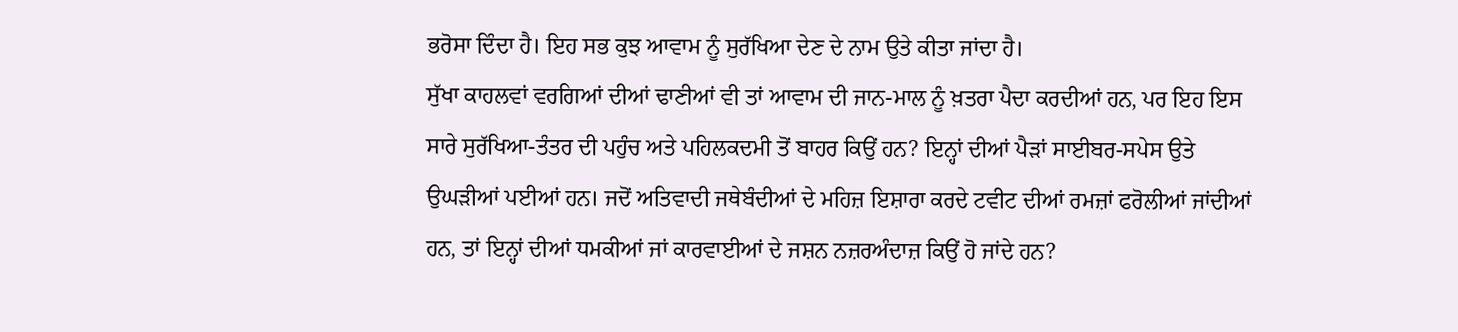ਭਰੋਸਾ ਦਿੰਦਾ ਹੈ। ਇਹ ਸਭ ਕੁਝ ਆਵਾਮ ਨੂੰ ਸੁਰੱਖਿਆ ਦੇਣ ਦੇ ਨਾਮ ਉਤੇ ਕੀਤਾ ਜਾਂਦਾ ਹੈ।
ਸੁੱਖਾ ਕਾਹਲਵਾਂ ਵਰਗਿਆਂ ਦੀਆਂ ਢਾਣੀਆਂ ਵੀ ਤਾਂ ਆਵਾਮ ਦੀ ਜਾਨ-ਮਾਲ ਨੂੰ ਖ਼ਤਰਾ ਪੈਦਾ ਕਰਦੀਆਂ ਹਨ, ਪਰ ਇਹ ਇਸ ਸਾਰੇ ਸੁਰੱਖਿਆ-ਤੰਤਰ ਦੀ ਪਹੁੰਚ ਅਤੇ ਪਹਿਲਕਦਮੀ ਤੋਂ ਬਾਹਰ ਕਿਉਂ ਹਨ? ਇਨ੍ਹਾਂ ਦੀਆਂ ਪੈੜਾਂ ਸਾਈਬਰ-ਸਪੇਸ ਉਤੇ ਉਘੜੀਆਂ ਪਈਆਂ ਹਨ। ਜਦੋਂ ਅਤਿਵਾਦੀ ਜਥੇਬੰਦੀਆਂ ਦੇ ਮਹਿਜ਼ ਇਸ਼ਾਰਾ ਕਰਦੇ ਟਵੀਟ ਦੀਆਂ ਰਮਜ਼ਾਂ ਫਰੋਲੀਆਂ ਜਾਂਦੀਆਂ ਹਨ, ਤਾਂ ਇਨ੍ਹਾਂ ਦੀਆਂ ਧਮਕੀਆਂ ਜਾਂ ਕਾਰਵਾਈਆਂ ਦੇ ਜਸ਼ਨ ਨਜ਼ਰਅੰਦਾਜ਼ ਕਿਉਂ ਹੋ ਜਾਂਦੇ ਹਨ?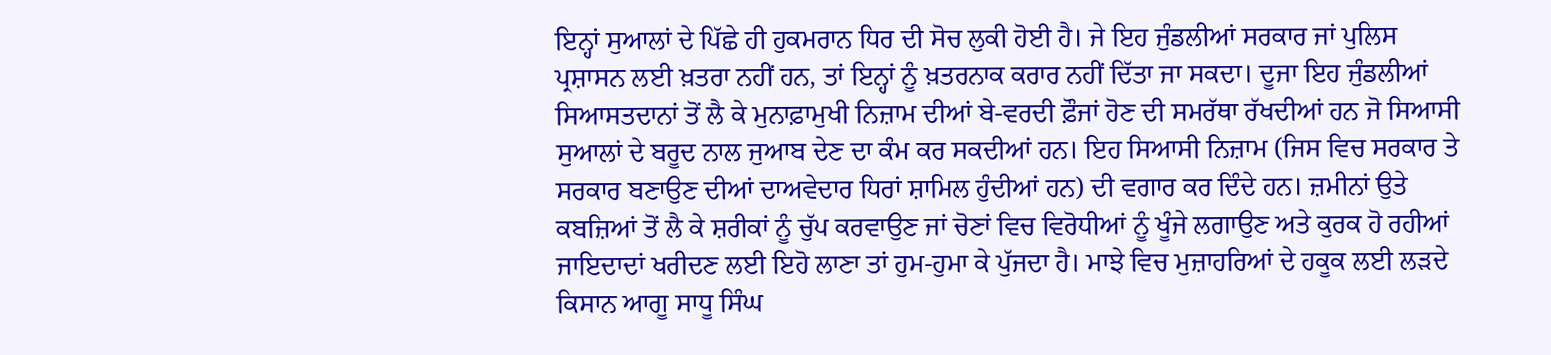ਇਨ੍ਹਾਂ ਸੁਆਲਾਂ ਦੇ ਪਿੱਛੇ ਹੀ ਹੁਕਮਰਾਨ ਧਿਰ ਦੀ ਸੋਚ ਲੁਕੀ ਹੋਈ ਹੈ। ਜੇ ਇਹ ਜੁੰਡਲੀਆਂ ਸਰਕਾਰ ਜਾਂ ਪੁਲਿਸ ਪ੍ਰਸ਼ਾਸਨ ਲਈ ਖ਼ਤਰਾ ਨਹੀਂ ਹਨ, ਤਾਂ ਇਨ੍ਹਾਂ ਨੂੰ ਖ਼ਤਰਨਾਕ ਕਰਾਰ ਨਹੀਂ ਦਿੱਤਾ ਜਾ ਸਕਦਾ। ਦੂਜਾ ਇਹ ਜੁੰਡਲੀਆਂ ਸਿਆਸਤਦਾਨਾਂ ਤੋਂ ਲੈ ਕੇ ਮੁਨਾਫ਼ਾਮੁਖੀ ਨਿਜ਼ਾਮ ਦੀਆਂ ਬੇ-ਵਰਦੀ ਫ਼ੌਜਾਂ ਹੋਣ ਦੀ ਸਮਰੱਥਾ ਰੱਖਦੀਆਂ ਹਨ ਜੋ ਸਿਆਸੀ ਸੁਆਲਾਂ ਦੇ ਬਰੂਦ ਨਾਲ ਜੁਆਬ ਦੇਣ ਦਾ ਕੰਮ ਕਰ ਸਕਦੀਆਂ ਹਨ। ਇਹ ਸਿਆਸੀ ਨਿਜ਼ਾਮ (ਜਿਸ ਵਿਚ ਸਰਕਾਰ ਤੇ ਸਰਕਾਰ ਬਣਾਉਣ ਦੀਆਂ ਦਾਅਵੇਦਾਰ ਧਿਰਾਂ ਸ਼ਾਮਿਲ ਹੁੰਦੀਆਂ ਹਨ) ਦੀ ਵਗਾਰ ਕਰ ਦਿੰਦੇ ਹਨ। ਜ਼ਮੀਨਾਂ ਉਤੇ ਕਬਜ਼ਿਆਂ ਤੋਂ ਲੈ ਕੇ ਸ਼ਰੀਕਾਂ ਨੂੰ ਚੁੱਪ ਕਰਵਾਉਣ ਜਾਂ ਚੋਣਾਂ ਵਿਚ ਵਿਰੋਧੀਆਂ ਨੂੰ ਖੂੰਜੇ ਲਗਾਉਣ ਅਤੇ ਕੁਰਕ ਹੋ ਰਹੀਆਂ ਜਾਇਦਾਦਾਂ ਖਰੀਦਣ ਲਈ ਇਹੋ ਲਾਣਾ ਤਾਂ ਹੁਮ-ਹੁਮਾ ਕੇ ਪੁੱਜਦਾ ਹੈ। ਮਾਝੇ ਵਿਚ ਮੁਜ਼ਾਹਰਿਆਂ ਦੇ ਹਕੂਕ ਲਈ ਲੜਦੇ ਕਿਸਾਨ ਆਗੂ ਸਾਧੂ ਸਿੰਘ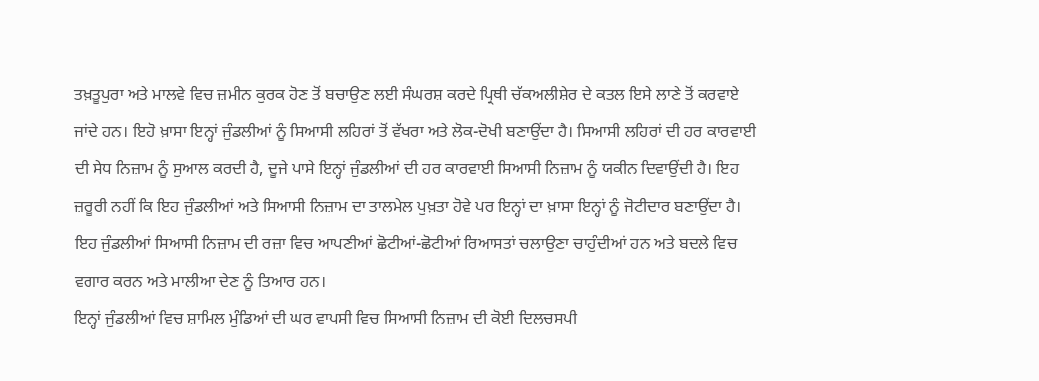ਤਖ਼ਤੂਪੁਰਾ ਅਤੇ ਮਾਲਵੇ ਵਿਚ ਜ਼ਮੀਨ ਕੁਰਕ ਹੋਣ ਤੋਂ ਬਚਾਉਣ ਲਈ ਸੰਘਰਸ਼ ਕਰਦੇ ਪ੍ਰਿਥੀ ਚੱਕਅਲੀਸ਼ੇਰ ਦੇ ਕਤਲ ਇਸੇ ਲਾਣੇ ਤੋਂ ਕਰਵਾਏ ਜਾਂਦੇ ਹਨ। ਇਹੋ ਖ਼ਾਸਾ ਇਨ੍ਹਾਂ ਜੁੰਡਲੀਆਂ ਨੂੰ ਸਿਆਸੀ ਲਹਿਰਾਂ ਤੋਂ ਵੱਖਰਾ ਅਤੇ ਲੋਕ-ਦੋਖੀ ਬਣਾਉਂਦਾ ਹੈ। ਸਿਆਸੀ ਲਹਿਰਾਂ ਦੀ ਹਰ ਕਾਰਵਾਈ ਦੀ ਸੇਧ ਨਿਜ਼ਾਮ ਨੂੰ ਸੁਆਲ ਕਰਦੀ ਹੈ, ਦੂਜੇ ਪਾਸੇ ਇਨ੍ਹਾਂ ਜੁੰਡਲੀਆਂ ਦੀ ਹਰ ਕਾਰਵਾਈ ਸਿਆਸੀ ਨਿਜ਼ਾਮ ਨੂੰ ਯਕੀਨ ਦਿਵਾਉਂਦੀ ਹੈ। ਇਹ ਜ਼ਰੂਰੀ ਨਹੀਂ ਕਿ ਇਹ ਜੁੰਡਲੀਆਂ ਅਤੇ ਸਿਆਸੀ ਨਿਜ਼ਾਮ ਦਾ ਤਾਲਮੇਲ ਪੁਖ਼ਤਾ ਹੋਵੇ ਪਰ ਇਨ੍ਹਾਂ ਦਾ ਖ਼ਾਸਾ ਇਨ੍ਹਾਂ ਨੂੰ ਜੋਟੀਦਾਰ ਬਣਾਉਂਦਾ ਹੈ। ਇਹ ਜੁੰਡਲੀਆਂ ਸਿਆਸੀ ਨਿਜ਼ਾਮ ਦੀ ਰਜ਼ਾ ਵਿਚ ਆਪਣੀਆਂ ਛੋਟੀਆਂ-ਛੋਟੀਆਂ ਰਿਆਸਤਾਂ ਚਲਾਉਣਾ ਚਾਹੁੰਦੀਆਂ ਹਨ ਅਤੇ ਬਦਲੇ ਵਿਚ ਵਗਾਰ ਕਰਨ ਅਤੇ ਮਾਲੀਆ ਦੇਣ ਨੂੰ ਤਿਆਰ ਹਨ।
ਇਨ੍ਹਾਂ ਜੁੰਡਲੀਆਂ ਵਿਚ ਸ਼ਾਮਿਲ ਮੁੰਡਿਆਂ ਦੀ ਘਰ ਵਾਪਸੀ ਵਿਚ ਸਿਆਸੀ ਨਿਜ਼ਾਮ ਦੀ ਕੋਈ ਦਿਲਚਸਪੀ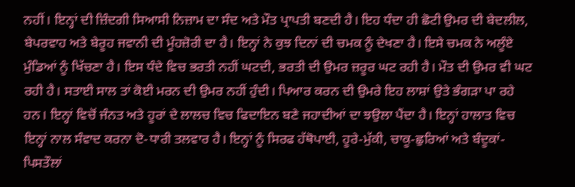ਨਹੀਂ। ਇਨ੍ਹਾਂ ਦੀ ਜ਼ਿੰਦਗੀ ਸਿਆਸੀ ਨਿਜ਼ਾਮ ਦਾ ਸੰਦ ਅਤੇ ਮੌਤ ਪ੍ਰਾਪਤੀ ਬਣਦੀ ਹੈ। ਇਹ ਧੰਦਾ ਹੀ ਛੋਟੀ ਉਮਰ ਦੀ ਬੇਦਲੀਲ, ਬੇਪਰਵਾਹ ਅਤੇ ਬੇਰੂਹ ਜਵਾਨੀ ਦੀ ਮੂੰਹਜ਼ੋਰੀ ਦਾ ਹੈ। ਇਨ੍ਹਾਂ ਨੇ ਕੁਝ ਦਿਨਾਂ ਦੀ ਚਮਕ ਨੂੰ ਦੇਖਣਾ ਹੈ। ਇਸੇ ਚਮਕ ਨੇ ਅਲੂੰਏ ਮੁੰਡਿਆਂ ਨੂੰ ਖਿੱਚਣਾ ਹੈ। ਇਸ ਧੰਦੇ ਵਿਚ ਭਰਤੀ ਨਹੀਂ ਘਟਦੀ, ਭਰਤੀ ਦੀ ਉਮਰ ਜ਼ਰੂਰ ਘਟ ਰਹੀ ਹੈ। ਮੌਤ ਦੀ ਉਮਰ ਵੀ ਘਟ ਰਹੀ ਹੈ। ਸਤਾਈ ਸਾਲ ਤਾਂ ਕੋਈ ਮਰਨ ਦੀ ਉਮਰ ਨਹੀਂ ਹੁੰਦੀ। ਪਿਆਰ ਕਰਨ ਦੀ ਉਮਰੇ ਇਹ ਲਾਸ਼ਾਂ ਉਤੇ ਭੰਗੜਾ ਪਾ ਰਹੇ ਹਨ। ਇਨ੍ਹਾਂ ਵਿਚੋਂ ਜੰਨਤ ਅਤੇ ਹੂਰਾਂ ਦੇ ਲਾਲਚ ਵਿਚ ਫਿਦਾਇਨ ਬਣੇ ਜਹਾਦੀਆਂ ਦਾ ਝਉਲਾ ਪੈਂਦਾ ਹੈ। ਇਨ੍ਹਾਂ ਹਾਲਾਤ ਵਿਚ ਇਨ੍ਹਾਂ ਨਾਲ ਸੰਵਾਦ ਕਰਨਾ ਦੋ-ਧਾਰੀ ਤਲਵਾਰ ਹੈ। ਇਨ੍ਹਾਂ ਨੂੰ ਸਿਰਫ ਹੱਥੋਪਾਈ, ਹੂਰੇ-ਮੁੱਕੀ, ਚਾਕੂ-ਛੁਰਿਆਂ ਅਤੇ ਬੰਦੂਕਾਂ-ਪਿਸਤੌਲਾਂ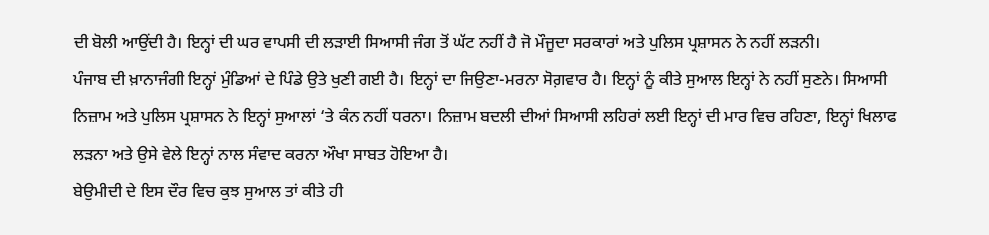ਦੀ ਬੋਲੀ ਆਉਂਦੀ ਹੈ। ਇਨ੍ਹਾਂ ਦੀ ਘਰ ਵਾਪਸੀ ਦੀ ਲੜਾਈ ਸਿਆਸੀ ਜੰਗ ਤੋਂ ਘੱਟ ਨਹੀਂ ਹੈ ਜੋ ਮੌਜੂਦਾ ਸਰਕਾਰਾਂ ਅਤੇ ਪੁਲਿਸ ਪ੍ਰਸ਼ਾਸਨ ਨੇ ਨਹੀਂ ਲੜਨੀ।
ਪੰਜਾਬ ਦੀ ਖ਼ਾਨਾਜੰਗੀ ਇਨ੍ਹਾਂ ਮੁੰਡਿਆਂ ਦੇ ਪਿੰਡੇ ਉਤੇ ਖੁਣੀ ਗਈ ਹੈ। ਇਨ੍ਹਾਂ ਦਾ ਜਿਉਣਾ-ਮਰਨਾ ਸੋਗ਼ਵਾਰ ਹੈ। ਇਨ੍ਹਾਂ ਨੂੰ ਕੀਤੇ ਸੁਆਲ ਇਨ੍ਹਾਂ ਨੇ ਨਹੀਂ ਸੁਣਨੇ। ਸਿਆਸੀ ਨਿਜ਼ਾਮ ਅਤੇ ਪੁਲਿਸ ਪ੍ਰਸ਼ਾਸਨ ਨੇ ਇਨ੍ਹਾਂ ਸੁਆਲਾਂ ‘ਤੇ ਕੰਨ ਨਹੀਂ ਧਰਨਾ। ਨਿਜ਼ਾਮ ਬਦਲੀ ਦੀਆਂ ਸਿਆਸੀ ਲਹਿਰਾਂ ਲਈ ਇਨ੍ਹਾਂ ਦੀ ਮਾਰ ਵਿਚ ਰਹਿਣਾ, ਇਨ੍ਹਾਂ ਖਿਲਾਫ ਲੜਨਾ ਅਤੇ ਉਸੇ ਵੇਲੇ ਇਨ੍ਹਾਂ ਨਾਲ ਸੰਵਾਦ ਕਰਨਾ ਔਖਾ ਸਾਬਤ ਹੋਇਆ ਹੈ।
ਬੇਉਮੀਦੀ ਦੇ ਇਸ ਦੌਰ ਵਿਚ ਕੁਝ ਸੁਆਲ ਤਾਂ ਕੀਤੇ ਹੀ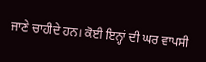ਜਾਣੇ ਚਾਹੀਦੇ ਹਨ। ਕੋਈ ਇਨ੍ਹਾਂ ਦੀ ਘਰ ਵਾਪਸੀ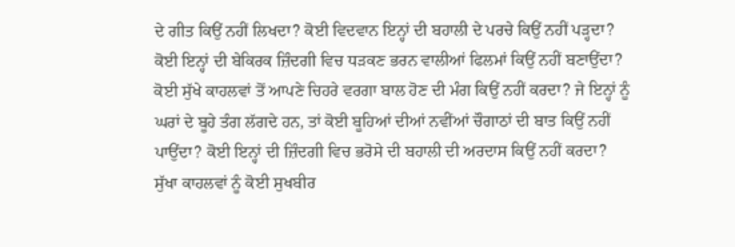ਦੇ ਗੀਤ ਕਿਉਂ ਨਹੀਂ ਲਿਖਦਾ? ਕੋਈ ਵਿਦਵਾਨ ਇਨ੍ਹਾਂ ਦੀ ਬਹਾਲੀ ਦੇ ਪਰਚੇ ਕਿਉਂ ਨਹੀਂ ਪੜ੍ਹਦਾ? ਕੋਈ ਇਨ੍ਹਾਂ ਦੀ ਬੇਕਿਰਕ ਜ਼ਿੰਦਗੀ ਵਿਚ ਧੜਕਣ ਭਰਨ ਵਾਲੀਆਂ ਫਿਲਮਾਂ ਕਿਉਂ ਨਹੀਂ ਬਣਾਉਂਦਾ? ਕੋਈ ਸੁੱਖੇ ਕਾਹਲਵਾਂ ਤੋਂ ਆਪਣੇ ਚਿਹਰੇ ਵਰਗਾ ਬਾਲ ਹੋਣ ਦੀ ਮੰਗ ਕਿਉਂ ਨਹੀਂ ਕਰਦਾ? ਜੇ ਇਨ੍ਹਾਂ ਨੂੰ ਘਰਾਂ ਦੇ ਬੂਹੇ ਤੰਗ ਲੱਗਦੇ ਹਨ, ਤਾਂ ਕੋਈ ਬੂਹਿਆਂ ਦੀਆਂ ਨਵੀਂਆਂ ਚੌਗਾਠਾਂ ਦੀ ਬਾਤ ਕਿਉਂ ਨਹੀਂ ਪਾਉਂਦਾ? ਕੋਈ ਇਨ੍ਹਾਂ ਦੀ ਜ਼ਿੰਦਗੀ ਵਿਚ ਭਰੋਸੇ ਦੀ ਬਹਾਲੀ ਦੀ ਅਰਦਾਸ ਕਿਉਂ ਨਹੀਂ ਕਰਦਾ? ਸੁੱਖਾ ਕਾਹਲਵਾਂ ਨੂੰ ਕੋਈ ਸੁਖਬੀਰ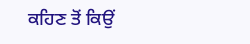ਕਹਿਣ ਤੋਂ ਕਿਉਂ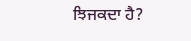ਝਿਜਕਦਾ ਹੈ?